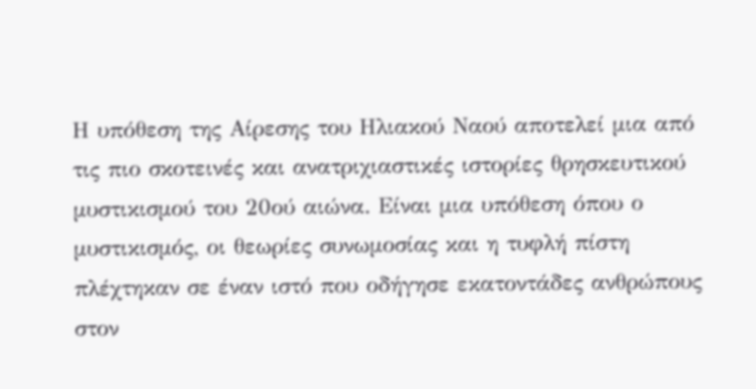Η υπόθεση της Αίρεσης του Ηλιακού Ναού αποτελεί μια από τις πιο σκοτεινές και ανατριχιαστικές ιστορίες θρησκευτικού μυστικισμού του 20ού αιώνα. Είναι μια υπόθεση όπου ο μυστικισμός, οι θεωρίες συνωμοσίας και η τυφλή πίστη πλέχτηκαν σε έναν ιστό που οδήγησε εκατοντάδες ανθρώπους στον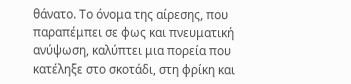θάνατο. Το όνομα της αίρεσης, που παραπέμπει σε φως και πνευματική ανύψωση, καλύπτει μια πορεία που κατέληξε στο σκοτάδι, στη φρίκη και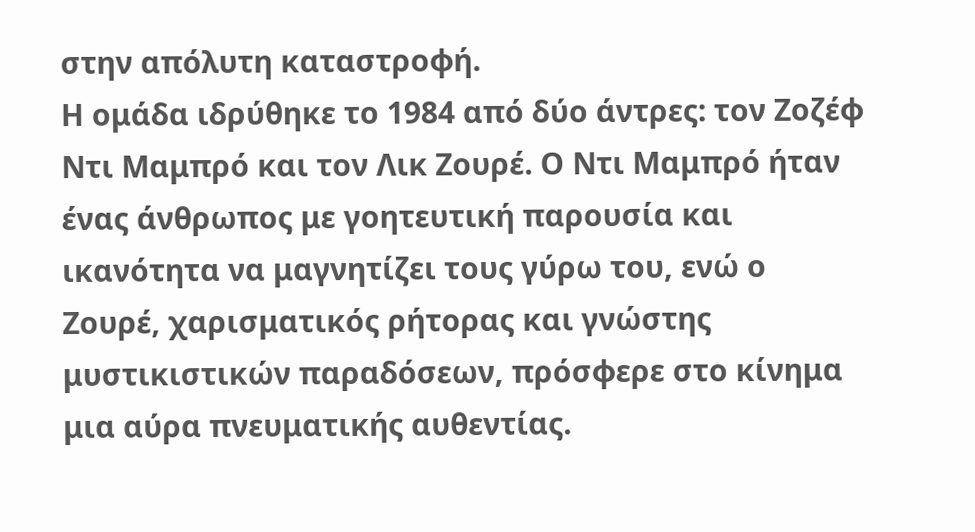στην απόλυτη καταστροφή.
Η ομάδα ιδρύθηκε το 1984 από δύο άντρες: τον Ζοζέφ Ντι Μαμπρό και τον Λικ Ζουρέ. Ο Ντι Μαμπρό ήταν ένας άνθρωπος με γοητευτική παρουσία και ικανότητα να μαγνητίζει τους γύρω του, ενώ ο Ζουρέ, χαρισματικός ρήτορας και γνώστης μυστικιστικών παραδόσεων, πρόσφερε στο κίνημα μια αύρα πνευματικής αυθεντίας.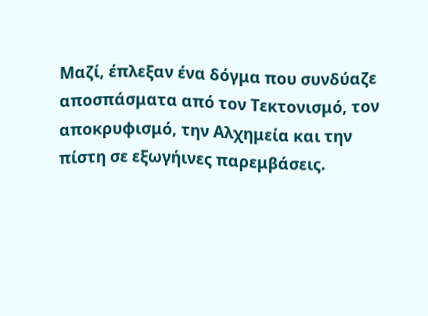Μαζί, έπλεξαν ένα δόγμα που συνδύαζε αποσπάσματα από τον Τεκτονισμό, τον αποκρυφισμό, την Αλχημεία και την πίστη σε εξωγήινες παρεμβάσεις.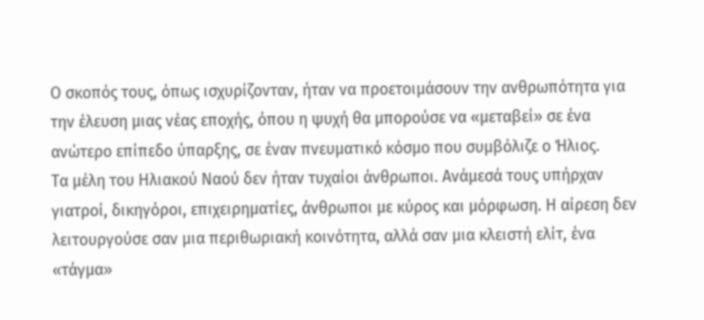Ο σκοπός τους, όπως ισχυρίζονταν, ήταν να προετοιμάσουν την ανθρωπότητα για την έλευση μιας νέας εποχής, όπου η ψυχή θα μπορούσε να «μεταβεί» σε ένα ανώτερο επίπεδο ύπαρξης, σε έναν πνευματικό κόσμο που συμβόλιζε ο Ήλιος.
Τα μέλη του Ηλιακού Ναού δεν ήταν τυχαίοι άνθρωποι. Ανάμεσά τους υπήρχαν γιατροί, δικηγόροι, επιχειρηματίες, άνθρωποι με κύρος και μόρφωση. Η αίρεση δεν λειτουργούσε σαν μια περιθωριακή κοινότητα, αλλά σαν μια κλειστή ελίτ, ένα «τάγμα»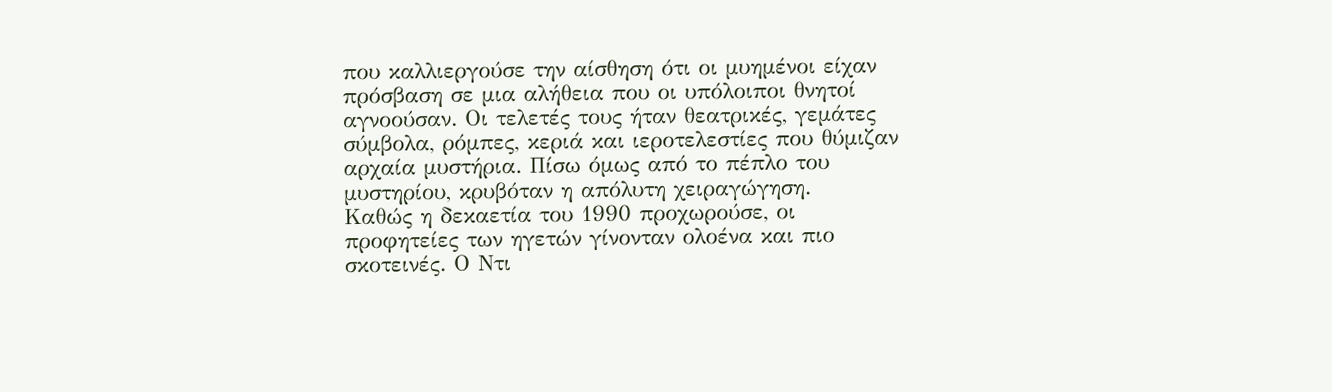που καλλιεργούσε την αίσθηση ότι οι μυημένοι είχαν πρόσβαση σε μια αλήθεια που οι υπόλοιποι θνητοί αγνοούσαν. Οι τελετές τους ήταν θεατρικές, γεμάτες σύμβολα, ρόμπες, κεριά και ιεροτελεστίες που θύμιζαν αρχαία μυστήρια. Πίσω όμως από το πέπλο του μυστηρίου, κρυβόταν η απόλυτη χειραγώγηση.
Καθώς η δεκαετία του 1990 προχωρούσε, οι προφητείες των ηγετών γίνονταν ολοένα και πιο σκοτεινές. Ο Ντι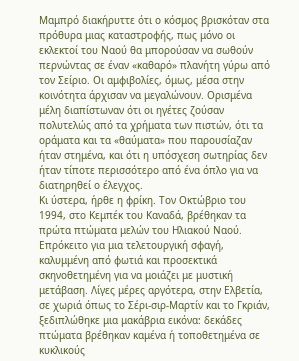Μαμπρό διακήρυττε ότι ο κόσμος βρισκόταν στα πρόθυρα μιας καταστροφής, πως μόνο οι εκλεκτοί του Ναού θα μπορούσαν να σωθούν περνώντας σε έναν «καθαρό» πλανήτη γύρω από τον Σείριο. Οι αμφιβολίες, όμως, μέσα στην κοινότητα άρχισαν να μεγαλώνουν. Ορισμένα μέλη διαπίστωναν ότι οι ηγέτες ζούσαν πολυτελώς από τα χρήματα των πιστών, ότι τα οράματα και τα «θαύματα» που παρουσίαζαν ήταν στημένα, και ότι η υπόσχεση σωτηρίας δεν ήταν τίποτε περισσότερο από ένα όπλο για να διατηρηθεί ο έλεγχος.
Κι ύστερα, ήρθε η φρίκη. Τον Οκτώβριο του 1994, στο Κεμπέκ του Καναδά, βρέθηκαν τα πρώτα πτώματα μελών του Ηλιακού Ναού. Επρόκειτο για μια τελετουργική σφαγή, καλυμμένη από φωτιά και προσεκτικά σκηνοθετημένη για να μοιάζει με μυστική μετάβαση. Λίγες μέρες αργότερα, στην Ελβετία, σε χωριά όπως το Σέρι-σιρ-Μαρτίν και το Γκριάν, ξεδιπλώθηκε μια μακάβρια εικόνα: δεκάδες πτώματα βρέθηκαν καμένα ή τοποθετημένα σε κυκλικούς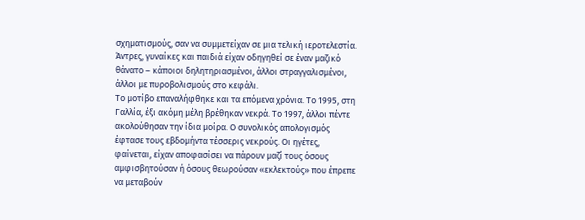σχηματισμούς, σαν να συμμετείχαν σε μια τελική ιεροτελεστία. Άντρες, γυναίκες και παιδιά είχαν οδηγηθεί σε έναν μαζικό θάνατο – κάποιοι δηλητηριασμένοι, άλλοι στραγγαλισμένοι, άλλοι με πυροβολισμούς στο κεφάλι.
Το μοτίβο επαναλήφθηκε και τα επόμενα χρόνια. Το 1995, στη Γαλλία, έξι ακόμη μέλη βρέθηκαν νεκρά. Το 1997, άλλοι πέντε ακολούθησαν την ίδια μοίρα. Ο συνολικός απολογισμός έφτασε τους εβδομήντα τέσσερις νεκρούς. Οι ηγέτες, φαίνεται, είχαν αποφασίσει να πάρουν μαζί τους όσους αμφισβητούσαν ή όσους θεωρούσαν «εκλεκτούς» που έπρεπε να μεταβούν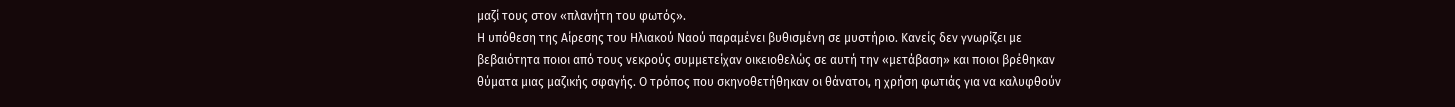μαζί τους στον «πλανήτη του φωτός».
Η υπόθεση της Αίρεσης του Ηλιακού Ναού παραμένει βυθισμένη σε μυστήριο. Κανείς δεν γνωρίζει με βεβαιότητα ποιοι από τους νεκρούς συμμετείχαν οικειοθελώς σε αυτή την «μετάβαση» και ποιοι βρέθηκαν θύματα μιας μαζικής σφαγής. Ο τρόπος που σκηνοθετήθηκαν οι θάνατοι, η χρήση φωτιάς για να καλυφθούν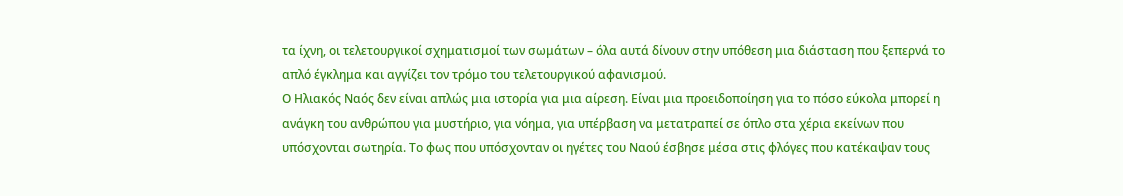τα ίχνη, οι τελετουργικοί σχηματισμοί των σωμάτων – όλα αυτά δίνουν στην υπόθεση μια διάσταση που ξεπερνά το απλό έγκλημα και αγγίζει τον τρόμο του τελετουργικού αφανισμού.
Ο Ηλιακός Ναός δεν είναι απλώς μια ιστορία για μια αίρεση. Είναι μια προειδοποίηση για το πόσο εύκολα μπορεί η ανάγκη του ανθρώπου για μυστήριο, για νόημα, για υπέρβαση να μετατραπεί σε όπλο στα χέρια εκείνων που υπόσχονται σωτηρία. Το φως που υπόσχονταν οι ηγέτες του Ναού έσβησε μέσα στις φλόγες που κατέκαψαν τους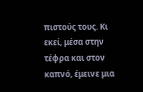πιστούς τους. Κι εκεί, μέσα στην τέφρα και στον καπνό, έμεινε μια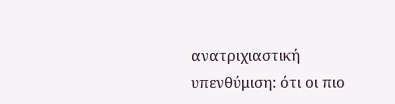ανατριχιαστική υπενθύμιση: ότι οι πιο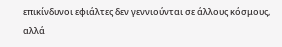επικίνδυνοι εφιάλτες δεν γεννιούνται σε άλλους κόσμους, αλλά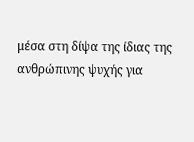μέσα στη δίψα της ίδιας της ανθρώπινης ψυχής για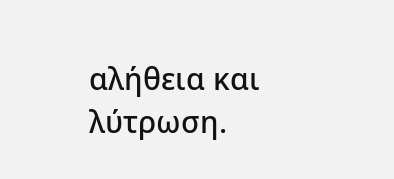αλήθεια και λύτρωση.